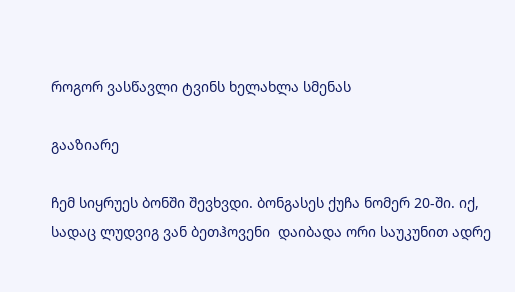როგორ ვასწავლი ტვინს ხელახლა სმენას

გააზიარე

ჩემ სიყრუეს ბონში შევხვდი. ბონგასეს ქუჩა ნომერ 20-ში. იქ, სადაც ლუდვიგ ვან ბეთჰოვენი  დაიბადა ორი საუკუნით ადრე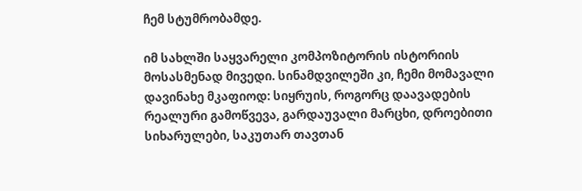ჩემ სტუმრობამდე.

იმ სახლში საყვარელი კომპოზიტორის ისტორიის მოსასმენად მივედი. სინამდვილეში კი, ჩემი მომავალი დავინახე მკაფიოდ: სიყრუის, როგორც დაავადების რეალური გამოწვევა, გარდაუვალი მარცხი, დროებითი სიხარულები, საკუთარ თავთან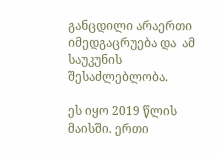განცდილი არაერთი იმედგაცრუება და  ამ საუკუნის შესაძლებლობა.

ეს იყო 2019 წლის მაისში. ერთი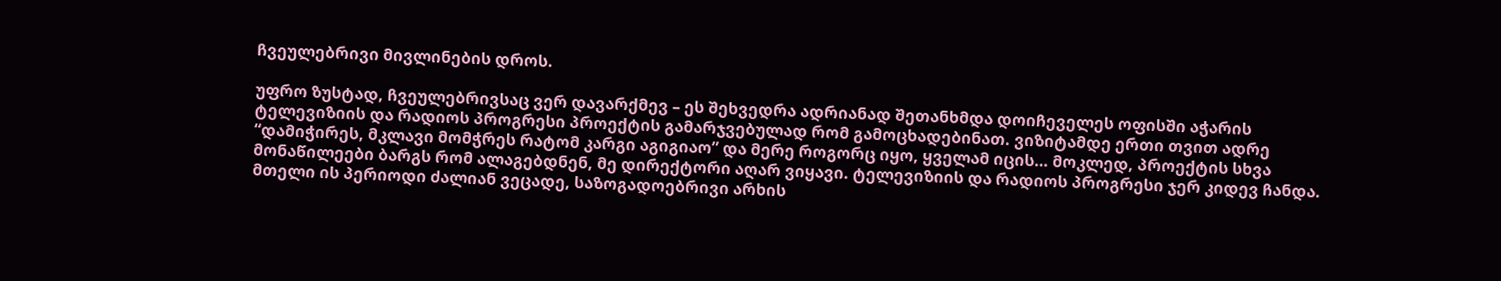ჩვეულებრივი მივლინების დროს.

უფრო ზუსტად, ჩვეულებრივსაც ვერ დავარქმევ – ეს შეხვედრა ადრიანად შეთანხმდა დოიჩეველეს ოფისში აჭარის ტელევიზიის და რადიოს პროგრესი პროექტის გამარჯვებულად რომ გამოცხადებინათ. ვიზიტამდე ერთი თვით ადრე “დამიჭირეს, მკლავი მომჭრეს რატომ კარგი აგიგიაო” და მერე როგორც იყო, ყველამ იცის… მოკლედ, პროექტის სხვა მონაწილეები ბარგს რომ ალაგებდნენ, მე დირექტორი აღარ ვიყავი. ტელევიზიის და რადიოს პროგრესი ჯერ კიდევ ჩანდა. მთელი ის პერიოდი ძალიან ვეცადე, საზოგადოებრივი არხის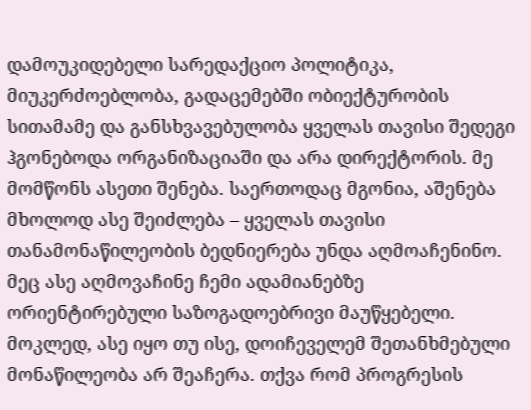დამოუკიდებელი სარედაქციო პოლიტიკა, მიუკერძოებლობა, გადაცემებში ობიექტურობის სითამამე და განსხვავებულობა ყველას თავისი შედეგი ჰგონებოდა ორგანიზაციაში და არა დირექტორის. მე მომწონს ასეთი შენება. საერთოდაც მგონია, აშენება მხოლოდ ასე შეიძლება – ყველას თავისი თანამონაწილეობის ბედნიერება უნდა აღმოაჩენინო. მეც ასე აღმოვაჩინე ჩემი ადამიანებზე ორიენტირებული საზოგადოებრივი მაუწყებელი. მოკლედ, ასე იყო თუ ისე, დოიჩეველემ შეთანხმებული მონაწილეობა არ შეაჩერა. თქვა რომ პროგრესის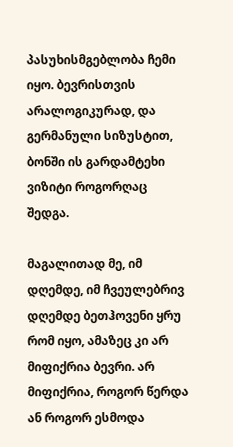პასუხისმგებლობა ჩემი იყო. ბევრისთვის არალოგიკურად, და გერმანული სიზუსტით, ბონში ის გარდამტეხი ვიზიტი როგორღაც შედგა.

მაგალითად მე, იმ დღემდე, იმ ჩვეულებრივ დღემდე ბეთჰოვენი ყრუ რომ იყო, ამაზეც კი არ მიფიქრია ბევრი. არ მიფიქრია, როგორ წერდა ან როგორ ესმოდა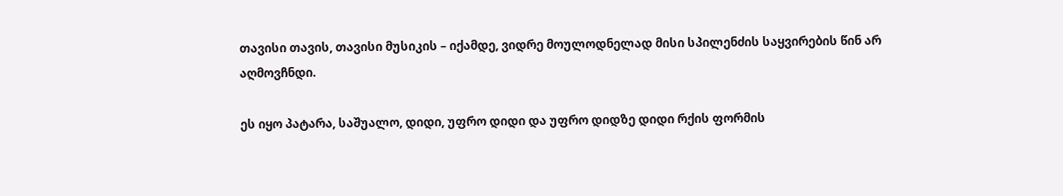თავისი თავის, თავისი მუსიკის – იქამდე, ვიდრე მოულოდნელად მისი სპილენძის საყვირების წინ არ აღმოვჩნდი.

ეს იყო პატარა, საშუალო, დიდი, უფრო დიდი და უფრო დიდზე დიდი რქის ფორმის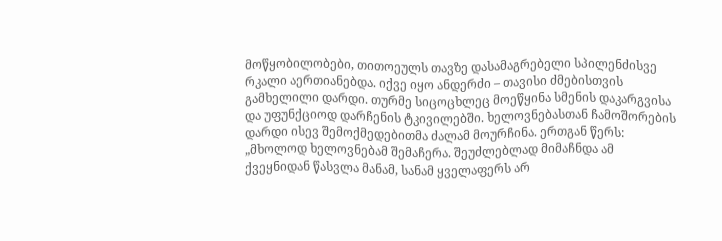მოწყობილობები, თითოეულს თავზე დასამაგრებელი სპილენძისვე რკალი აერთიანებდა. იქვე იყო ანდერძი – თავისი ძმებისთვის გამხელილი დარდი. თურმე სიცოცხლეც მოეწყინა სმენის დაკარგვისა და უფუნქციოდ დარჩენის ტკივილებში. ხელოვნებასთან ჩამოშორების დარდი ისევ შემოქმედებითმა ძალამ მოურჩინა. ერთგან წერს: „მხოლოდ ხელოვნებამ შემაჩერა. შეუძლებლად მიმაჩნდა ამ ქვეყნიდან წასვლა მანამ, სანამ ყველაფერს არ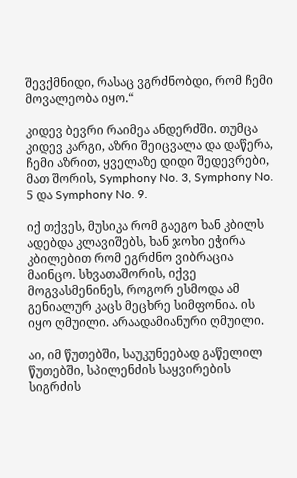შევქმნიდი, რასაც ვგრძნობდი, რომ ჩემი მოვალეობა იყო.“

კიდევ ბევრი რაიმეა ანდერძში. თუმცა კიდევ კარგი, აზრი შეიცვალა და დაწერა, ჩემი აზრით, ყველაზე დიდი შედევრები, მათ შორის, Symphony No. 3, Symphony No. 5 და Symphony No. 9.

იქ თქვეს, მუსიკა რომ გაეგო ხან კბილს ადებდა კლავიშებს, ხან ჯოხი ეჭირა კბილებით რომ ეგრძნო ვიბრაცია მაინცო. სხვათაშორის, იქვე მოგვასმენინეს, როგორ ესმოდა ამ გენიალურ კაცს მეცხრე სიმფონია. ის იყო ღმუილი. არაადამიანური ღმუილი.

აი, იმ წუთებში, საუკუნეებად გაწელილ წუთებში, სპილენძის საყვირების სიგრძის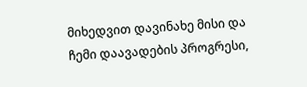მიხედვით დავინახე მისი და ჩემი დაავადების პროგრესი,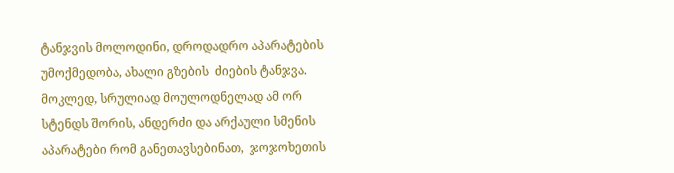ტანჯვის მოლოდინი, დროდადრო აპარატების უმოქმედობა, ახალი გზების  ძიების ტანჯვა. მოკლედ, სრულიად მოულოდნელად ამ ორ სტენდს შორის, ანდერძი და არქაული სმენის აპარატები რომ განეთავსებინათ,  ჯოჯოხეთის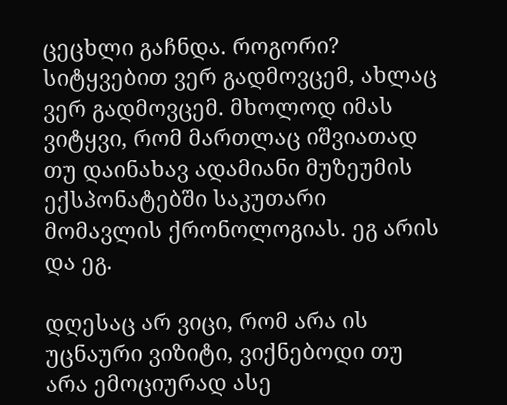ცეცხლი გაჩნდა. როგორი? სიტყვებით ვერ გადმოვცემ, ახლაც ვერ გადმოვცემ. მხოლოდ იმას ვიტყვი, რომ მართლაც იშვიათად თუ დაინახავ ადამიანი მუზეუმის ექსპონატებში საკუთარი მომავლის ქრონოლოგიას. ეგ არის და ეგ.

დღესაც არ ვიცი, რომ არა ის უცნაური ვიზიტი, ვიქნებოდი თუ არა ემოციურად ასე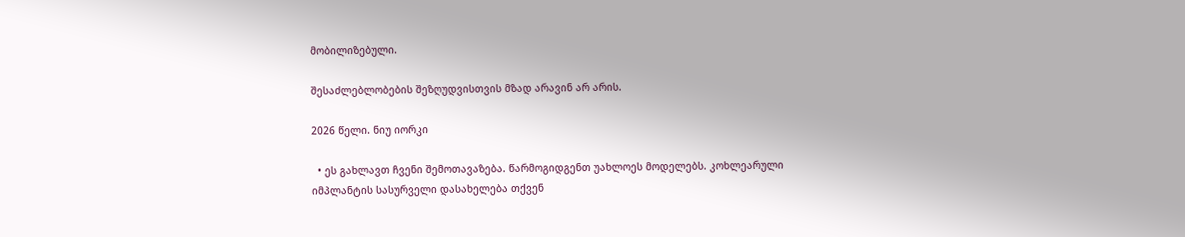მობილიზებული.

შესაძლებლობების შეზღუდვისთვის მზად არავინ არ არის.

2026 წელი. ნიუ იორკი

  • ეს გახლავთ ჩვენი შემოთავაზება. წარმოგიდგენთ უახლოეს მოდელებს. კოხლეარული იმპლანტის სასურველი დასახელება თქვენ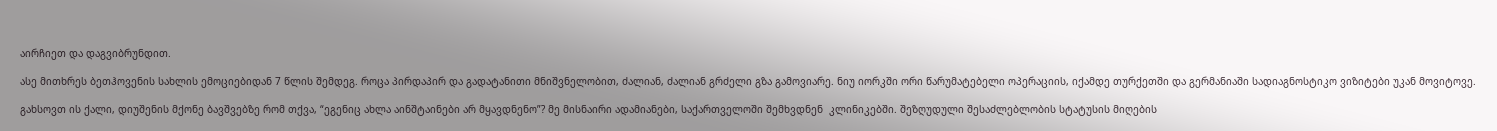აირჩიეთ და დაგვიბრუნდით.

ასე მითხრეს ბეთჰოვენის სახლის ემოციებიდან 7 წლის შემდეგ. როცა პირდაპირ და გადატანითი მნიშვნელობით, ძალიან, ძალიან გრძელი გზა გამოვიარე. ნიუ იორკში ორი წარუმატებელი ოპერაციის, იქამდე თურქეთში და გერმანიაში სადიაგნოსტიკო ვიზიტები უკან მოვიტოვე.

გახსოვთ ის ქალი, დიუშენის მქონე ბავშვებზე რომ თქვა, “ეგენიც ახლა აინშტაინები არ მყავდნენო”? მე მისნაირი ადამიანები, საქართველოში შემხვდნენ  კლინიკებში. შეზღუდული შესაძლებლობის სტატუსის მიღების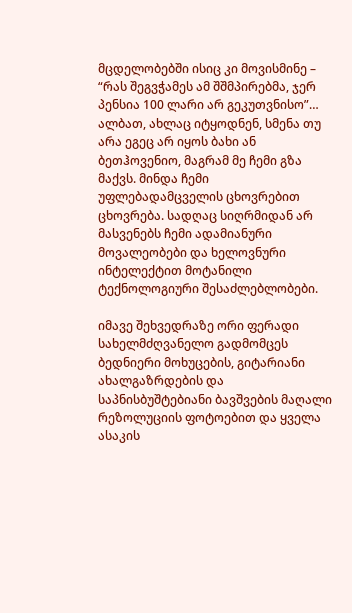მცდელობებში ისიც კი მოვისმინე – “რას შეგვჭამეს ამ შშმპირებმა, ჯერ პენსია 100 ლარი არ გეკუთვნისო”… ალბათ, ახლაც იტყოდნენ, სმენა თუ არა ეგეც არ იყოს ბახი ან ბეთჰოვენიო, მაგრამ მე ჩემი გზა მაქვს. მინდა ჩემი უფლებადამცველის ცხოვრებით ცხოვრება. სადღაც სიღრმიდან არ მასვენებს ჩემი ადამიანური მოვალეობები და ხელოვნური ინტელექტით მოტანილი ტექნოლოგიური შესაძლებლობები.

იმავე შეხვედრაზე ორი ფერადი სახელმძღვანელო გადმომცეს ბედნიერი მოხუცების, გიტარიანი ახალგაზრდების და საპნისბუშტებიანი ბავშვების მაღალი რეზოლუციის ფოტოებით და ყველა ასაკის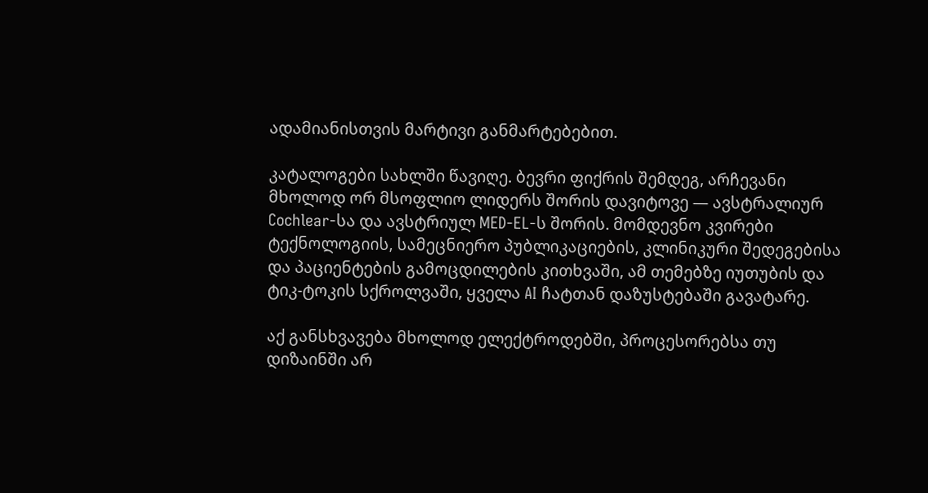ადამიანისთვის მარტივი განმარტებებით.

კატალოგები სახლში წავიღე. ბევრი ფიქრის შემდეგ, არჩევანი მხოლოდ ორ მსოფლიო ლიდერს შორის დავიტოვე — ავსტრალიურ Cochlear-სა და ავსტრიულ MED-EL-ს შორის. მომდევნო კვირები ტექნოლოგიის, სამეცნიერო პუბლიკაციების, კლინიკური შედეგებისა და პაციენტების გამოცდილების კითხვაში, ამ თემებზე იუთუბის და ტიკ-ტოკის სქროლვაში, ყველა AI ჩატთან დაზუსტებაში გავატარე.

აქ განსხვავება მხოლოდ ელექტროდებში, პროცესორებსა თუ დიზაინში არ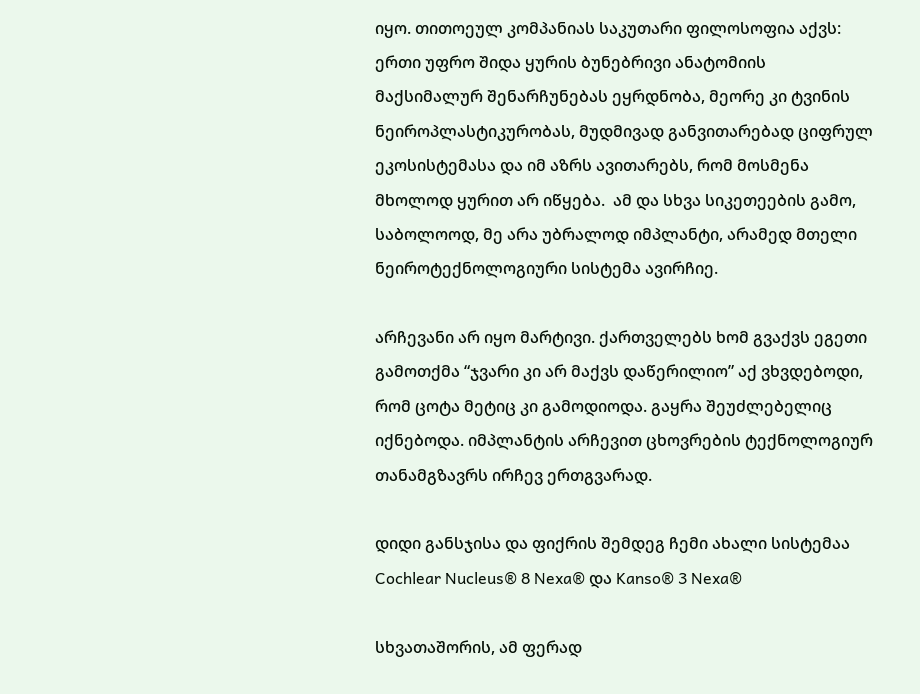იყო. თითოეულ კომპანიას საკუთარი ფილოსოფია აქვს: ერთი უფრო შიდა ყურის ბუნებრივი ანატომიის მაქსიმალურ შენარჩუნებას ეყრდნობა, მეორე კი ტვინის ნეიროპლასტიკურობას, მუდმივად განვითარებად ციფრულ ეკოსისტემასა და იმ აზრს ავითარებს, რომ მოსმენა მხოლოდ ყურით არ იწყება.  ამ და სხვა სიკეთეების გამო, საბოლოოდ, მე არა უბრალოდ იმპლანტი, არამედ მთელი ნეიროტექნოლოგიური სისტემა ავირჩიე.

არჩევანი არ იყო მარტივი. ქართველებს ხომ გვაქვს ეგეთი გამოთქმა “ჯვარი კი არ მაქვს დაწერილიო” აქ ვხვდებოდი, რომ ცოტა მეტიც კი გამოდიოდა. გაყრა შეუძლებელიც იქნებოდა. იმპლანტის არჩევით ცხოვრების ტექნოლოგიურ თანამგზავრს ირჩევ ერთგვარად.

დიდი განსჯისა და ფიქრის შემდეგ ჩემი ახალი სისტემაა Cochlear Nucleus® 8 Nexa® და Kanso® 3 Nexa®

სხვათაშორის, ამ ფერად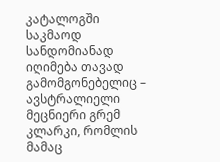კატალოგში საკმაოდ სანდომიანად იღიმება თავად გამომგონებელიც – ავსტრალიელი მეცნიერი გრემ კლარკი, რომლის მამაც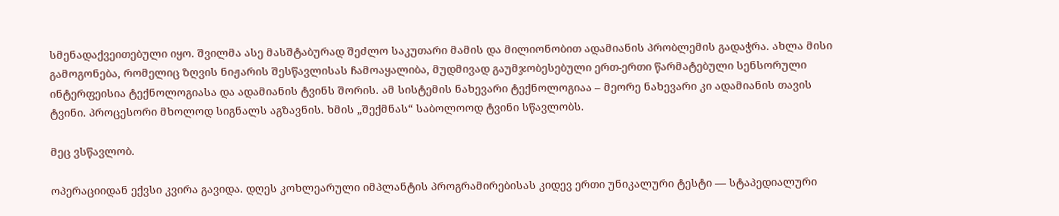სმენადაქვეითებული იყო. შვილმა ასე მასშტაბურად შეძლო საკუთარი მამის და მილიონობით ადამიანის პრობლემის გადაჭრა. ახლა მისი გამოგონება, რომელიც ზღვის ნიჟარის შესწავლისას ჩამოაყალიბა, მუდმივად გაუმჯობესებული ერთ-ერთი წარმატებული სენსორული ინტერფეისია ტექნოლოგიასა და ადამიანის ტვინს შორის. ამ სისტემის ნახევარი ტექნოლოგიაა – მეორე ნახევარი კი ადამიანის თავის ტვინი. პროცესორი მხოლოდ სიგნალს აგზავნის. ხმის „შექმნას“ საბოლოოდ ტვინი სწავლობს.

მეც ვსწავლობ.

ოპერაციიდან ექვსი კვირა გავიდა. დღეს კოხლეარული იმპლანტის პროგრამირებისას კიდევ ერთი უნიკალური ტესტი — სტაპედიალური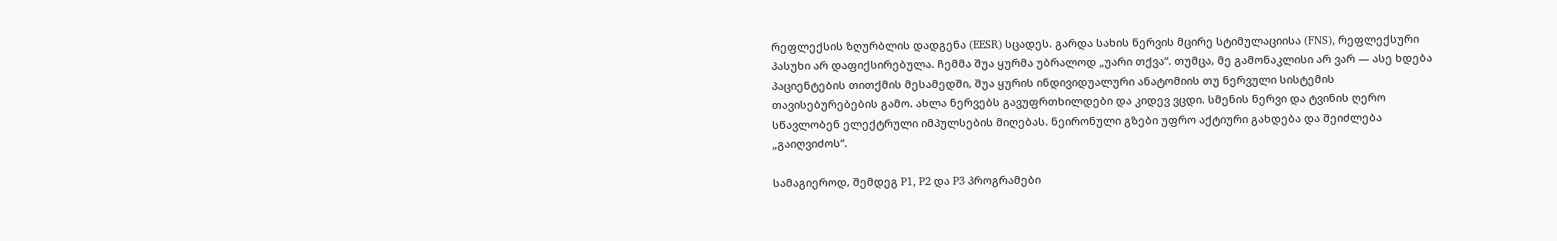რეფლექსის ზღურბლის დადგენა (EESR) სცადეს. გარდა სახის ნერვის მცირე სტიმულაციისა (FNS), რეფლექსური პასუხი არ დაფიქსირებულა. ჩემმა შუა ყურმა უბრალოდ „უარი თქვა“. თუმცა, მე გამონაკლისი არ ვარ — ასე ხდება პაციენტების თითქმის მესამედში, შუა ყურის ინდივიდუალური ანატომიის თუ ნერვული სისტემის თავისებურებების გამო. ახლა ნერვებს გავუფრთხილდები და კიდევ ვცდი. სმენის ნერვი და ტვინის ღერო სწავლობენ ელექტრული იმპულსების მიღებას. ნეირონული გზები უფრო აქტიური გახდება და შეიძლება „გაიღვიძოს“.

სამაგიეროდ, შემდეგ P1, P2 და P3 პროგრამები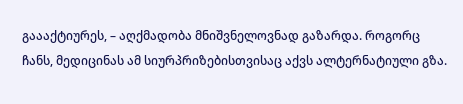გაააქტიურეს, – აღქმადობა მნიშვნელოვნად გაზარდა. როგორც ჩანს, მედიცინას ამ სიურპრიზებისთვისაც აქვს ალტერნატიული გზა.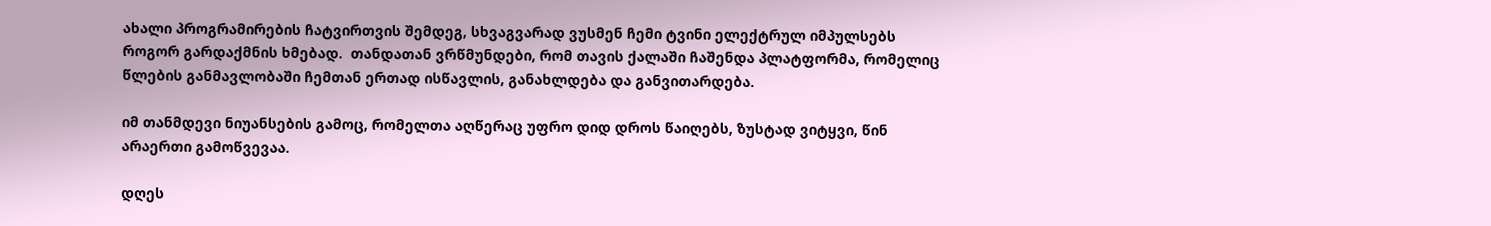ახალი პროგრამირების ჩატვირთვის შემდეგ, სხვაგვარად ვუსმენ ჩემი ტვინი ელექტრულ იმპულსებს როგორ გარდაქმნის ხმებად.  თანდათან ვრწმუნდები, რომ თავის ქალაში ჩაშენდა პლატფორმა, რომელიც წლების განმავლობაში ჩემთან ერთად ისწავლის, განახლდება და განვითარდება.

იმ თანმდევი ნიუანსების გამოც, რომელთა აღწერაც უფრო დიდ დროს წაიღებს, ზუსტად ვიტყვი, წინ არაერთი გამოწვევაა.

დღეს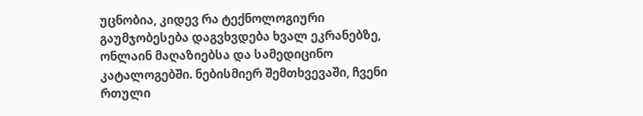უცნობია, კიდევ რა ტექნოლოგიური გაუმჯობესება დაგვხვდება ხვალ ეკრანებზე, ონლაინ მაღაზიებსა და სამედიცინო კატალოგებში. ნებისმიერ შემთხვევაში, ჩვენი რთული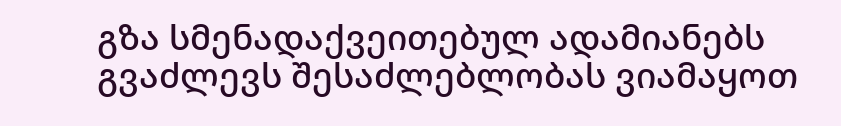გზა სმენადაქვეითებულ ადამიანებს გვაძლევს შესაძლებლობას ვიამაყოთ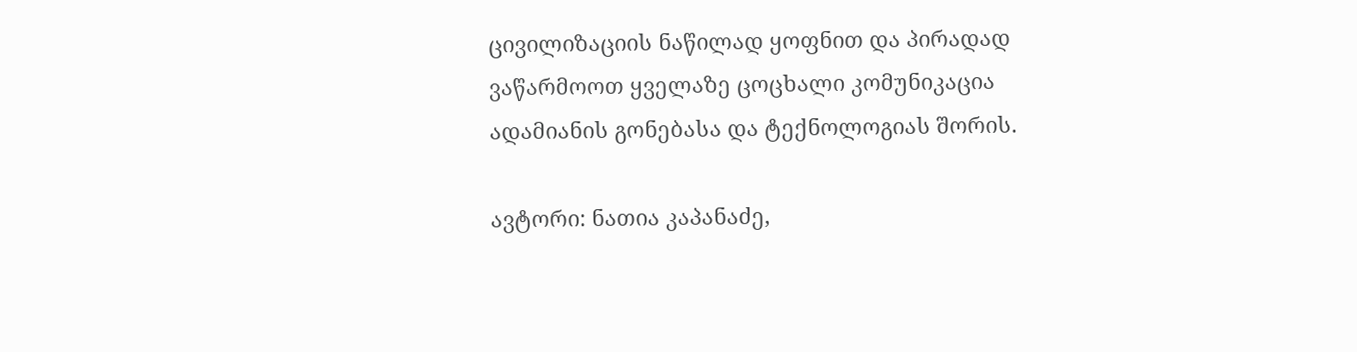ცივილიზაციის ნაწილად ყოფნით და პირადად ვაწარმოოთ ყველაზე ცოცხალი კომუნიკაცია ადამიანის გონებასა და ტექნოლოგიას შორის.

ავტორი: ნათია კაპანაძე,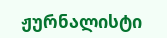ჟურნალისტი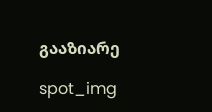გააზიარე

spot_img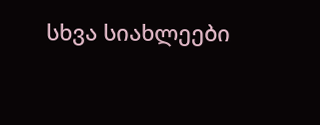სხვა სიახლეები